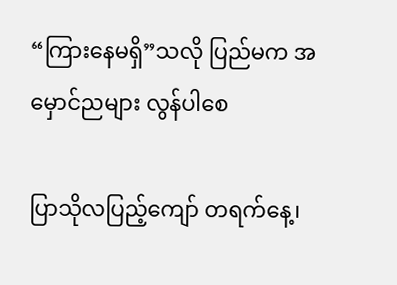“ကြားနေမရှိ”သလို ပြည်မက အမှောင်ညများ လွန်ပါစေ

ပြာသိုလပြည့်ကျော် တရက်နေ့၊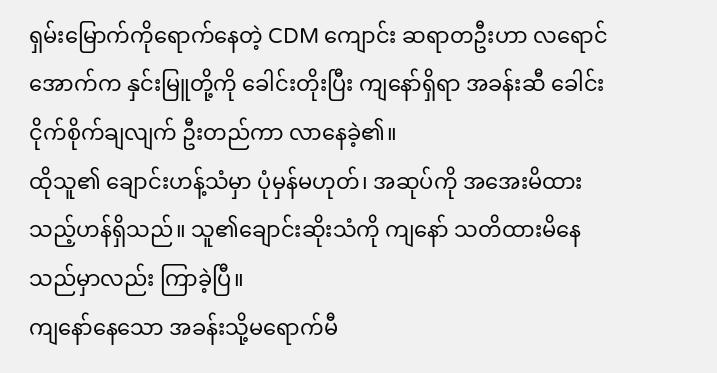ရှမ်းမြောက်ကိုရောက်နေတဲ့ CDM ကျောင်း ဆရာတဦးဟာ လရောင်အောက်က နှင်းမြူတို့ကို ခေါင်းတိုးပြီး ကျနော်ရှိရာ အခန်းဆီ ခေါင်းငိုက်စိုက်ချလျက် ဦးတည်ကာ လာနေခဲ့၏။
ထိုသူ၏ ချောင်းဟန့်သံမှာ ပုံမှန်မဟုတ်၊ အဆုပ်ကို အအေးမိထားသည့်ဟန်ရှိသည်။ သူ၏ချောင်းဆိုးသံကို ကျနော် သတိထားမိနေသည်မှာလည်း ကြာခဲ့ပြီ။
ကျနော်နေသော အခန်းသို့မရောက်မီ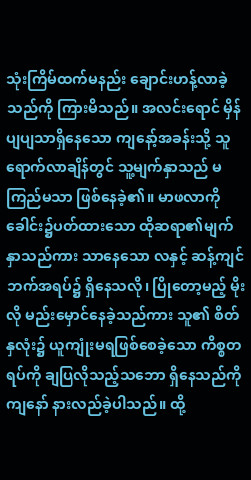သုံးကြိမ်ထက်မနည်း ချောင်းဟန့်လာခဲ့သည်ကို ကြားမိသည်။ အလင်းရောင် မှိန်ပျပျသာရှိနေသော ကျနော့်အခန်းသို့ သူရောက်လာချိန်တွင် သူ့မျက်နှာသည် မကြည်မသာ ဖြစ်နေခဲ့၏။ မာဖလာကို ခေါင်း၌ပတ်ထားသော ထိုဆရာ၏မျက်နှာသည်ကား သာနေသော လနှင့် ဆန့်ကျင်ဘက်အရပ်၌ ရှိနေသလို၊ ပြိုတော့မည့် မိုးလို မည်းမှောင်နေခဲ့သည်ကား သူ၏ စိတ်နှလုံး၌ ယူကျုံးမရဖြစ်စေခဲ့သော ကိစ္စတရပ်ကို ချပြလိုသည့်သဘော ရှိနေသည်ကို ကျနော် နားလည်ခဲ့ပါသည်။ ထို့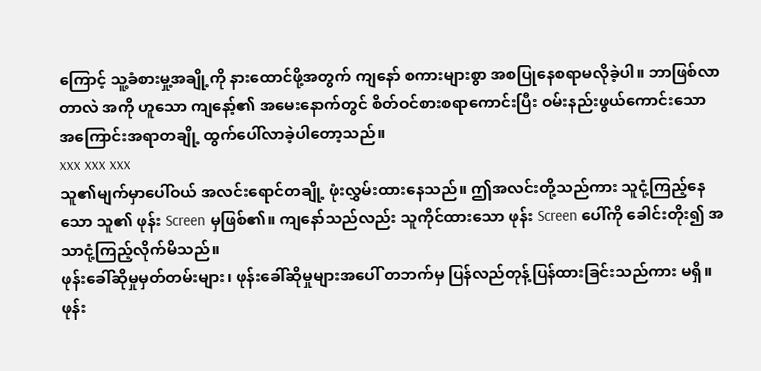ကြောင့် သူ့ခံစားမှု့အချို့ကို နားထောင်ဖို့အတွက် ကျနော် စကားများစွာ အစပြုနေစရာမလိုခဲ့ပါ။ ဘာဖြစ်လာတာလဲ အကို ဟူသော ကျနော့်၏ အမေးနောက်တွင် စိတ်ဝင်စားစရာကောင်းပြီး ဝမ်းနည်းဖွယ်ကောင်းသော အကြောင်းအရာတချို့ ထွက်ပေါ်လာခဲ့ပါတော့သည်။
xxx xxx xxx
သူ၏မျက်မှာပေါ်ဝယ် အလင်းရောင်တချို့ ဖုံးလွှမ်းထားနေသည်။ ဤအလင်းတို့သည်ကား သူငုံ့ကြည့်နေသော သူ၏ ဖုန်း Screen မှဖြစ်၏။ ကျနော်သည်လည်း သူကိုင်ထားသော ဖုန်း Screen ပေါ်ကို ခေါင်းတိုး၍ အသာငုံ့ကြည့်လိုက်မိသည်။
ဖုန်းခေါ်ဆိုမှုမှတ်တမ်းများ၊ ဖုန်းခေါ်ဆိုမှုများအပေါ် တဘက်မှ ပြန်လည်တုန့်ပြန်ထားခြင်းသည်ကား မရှိ။ ဖုန်း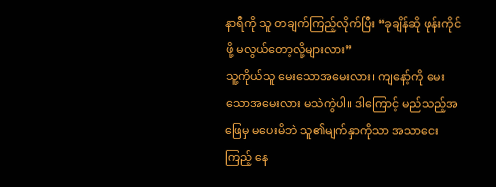နာရီကို သူ တချက်ကြည့်လိုက်ပြီး “ခုချိန်ဆို ဖုန်းကိုင်ဖို့ မလွယ်တော့လို့များလား”
သူ့ကိုယ်သူ မေးသောအမေးလား၊ ကျနော့်ကို မေးသောအမေးလား မသဲကွဲပါ။ ဒါကြောင့် မည်သည့်အဖြေမှ မပေးမိဘဲ သူ၏မျက်နှာကိုသာ အသာငေးကြည့် နေ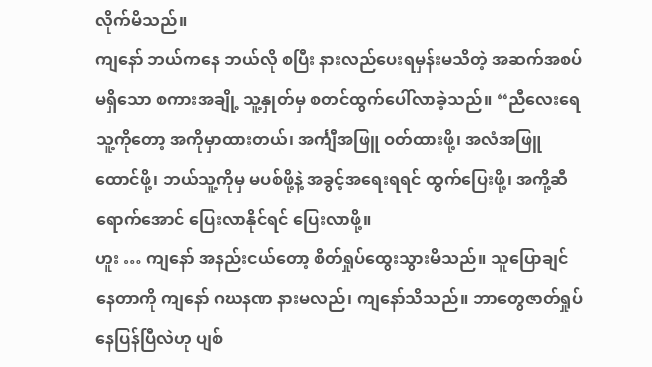လိုက်မိသည်။
ကျနော် ဘယ်ကနေ ဘယ်လို စပြီး နားလည်ပေးရမှန်းမသိတဲ့ အဆက်အစပ်မရှိသော စကားအချို့ သူ့နှုတ်မှ စတင်ထွက်ပေါ်လာခဲ့သည်။ “ညီလေးရေ သူ့ကိုတော့ အကိုမှာထားတယ်၊ အင်္ကျီအဖြူ ဝတ်ထားဖို့၊ အလံအဖြူထောင်ဖို့၊ ဘယ်သူ့ကိုမှ မပစ်ဖို့နဲ့ အခွင့်အရေးရရင် ထွက်ပြေးဖို့၊ အကို့ဆီရောက်အောင် ပြေးလာနိုင်ရင် ပြေးလာဖို့။
ဟူး … ကျနော် အနည်းငယ်တော့ စိတ်ရှုပ်ထွေးသွားမိသည်။ သူပြောချင်နေတာကို ကျနော် ဂဃနဏ နားမလည်၊ ကျနော်သိသည်။ ဘာတွေဇာတ်ရှုပ်နေပြန်ပြီလဲဟု ပျစ်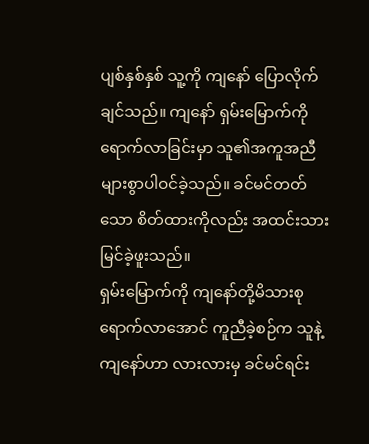ပျစ်နှစ်နှစ် သူ့ကို ကျနော် ပြောလိုက်ချင်သည်။ ကျနော် ရှမ်းမြောက်ကို ရောက်လာခြင်းမှာ သူ၏အကူအညီ များစွာပါဝင်ခဲ့သည်။ ခင်မင်တတ်သော စိတ်ထားကိုလည်း အထင်းသား မြင်ခဲ့ဖူးသည်။
ရှမ်းမြောက်ကို ကျနော်တို့မိသားစု ရောက်လာအောင် ကူညီခဲ့စဉ်က သူနဲ့ကျနော်ဟာ လားလားမှ ခင်မင်ရင်း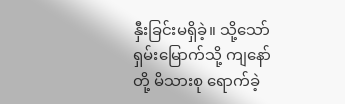နှီးခြင်းမရှိခဲ့။ သို့သော် ရှမ်းမြောက်သို့ ကျနော်တို့ မိသားစု ရောက်ခဲ့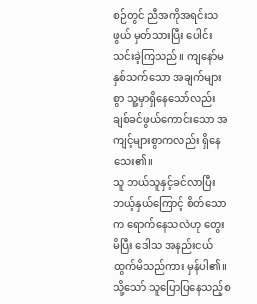စဉ်တွင် ညီအကိုအရင်းသဖွယ် မှတ်သားပြီး ပေါင်းသင်းခဲ့ကြသည်။ ကျနော်မနှစ်သက်သော အချက်များစွာ သူ့မှာရှိနေသော်လည်း ချစ်ခင်ဖွယ်ကောင်းသော အကျင့်များစွာကလည်း ရှိနေသေး၏။
သူ ဘယ်သူနှင့်ခင်လာပြီး ဘယ့်နှယ်ကြောင့် စိတ်သောက ရောက်နေသလဲဟု တွေးမိပြီး ဒေါသ အနည်းငယ်ထွက်မိသည်ကား မှန်ပါ၏။ သို့သော် သူပြောပြနေသည့်စ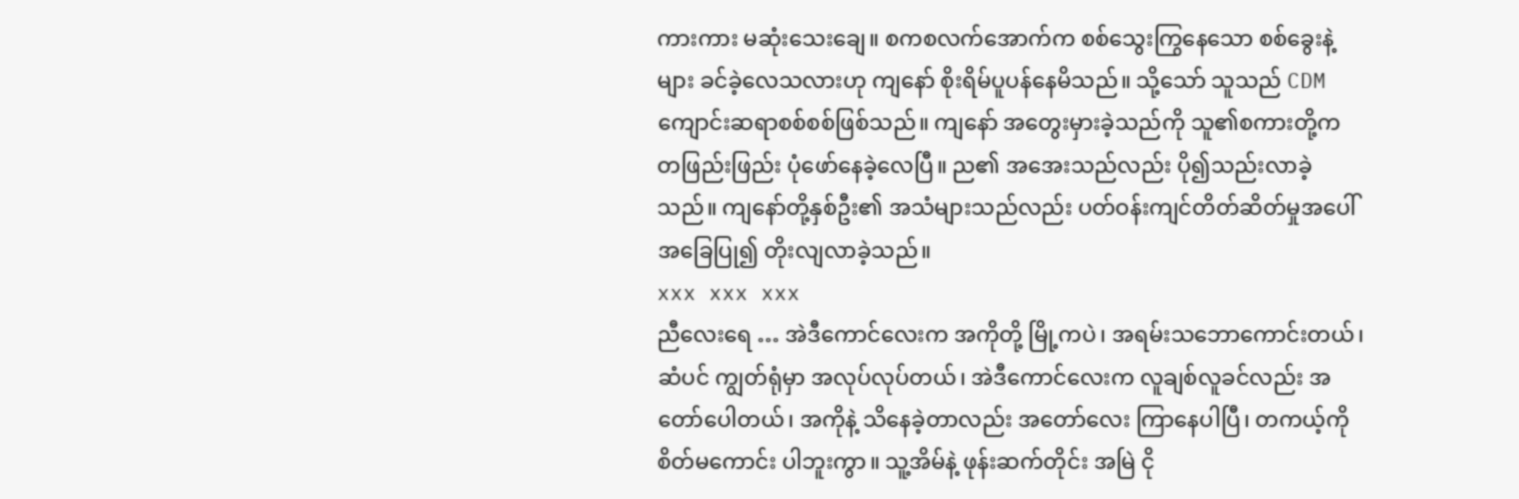ကားကား မဆုံးသေးချေ။ စကစလက်အောက်က စစ်သွေးကြွနေသော စစ်ခွေးနဲ့များ ခင်ခဲ့လေသလားဟု ကျနော် စိုးရိမ်ပူပန်နေမိသည်။ သို့သော် သူသည် CDM ကျောင်းဆရာစစ်စစ်ဖြစ်သည်။ ကျနော် အတွေးမှားခဲ့သည်ကို သူ၏စကားတို့က တဖြည်းဖြည်း ပုံဖော်နေခဲ့လေပြီ။ ည၏ အအေးသည်လည်း ပို၍သည်းလာခဲ့သည်။ ကျနော်တို့နှစ်ဦး၏ အသံများသည်လည်း ပတ်ဝန်းကျင်တိတ်ဆိတ်မှုအပေါ် အခြေပြု၍ တိုးလျလာခဲ့သည်။
xxx xxx xxx
ညီလေးရေ … အဲဒီကောင်လေးက အကိုတို့ မြို့ကပဲ၊ အရမ်းသဘောကောင်းတယ်၊ ဆံပင် ကျွတ်ရုံမှာ အလုပ်လုပ်တယ်၊ အဲဒီကောင်လေးက လူချစ်လူခင်လည်း အတော်ပေါတယ်၊ အကိုနဲ့ သိနေခဲ့တာလည်း အတော်လေး ကြာနေပါပြီ၊ တကယ့်ကို စိတ်မကောင်း ပါဘူးကွာ။ သူ့အိမ်နဲ့ ဖုန်းဆက်တိုင်း အမြဲ ငို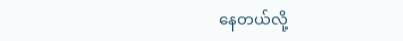နေတယ်လို့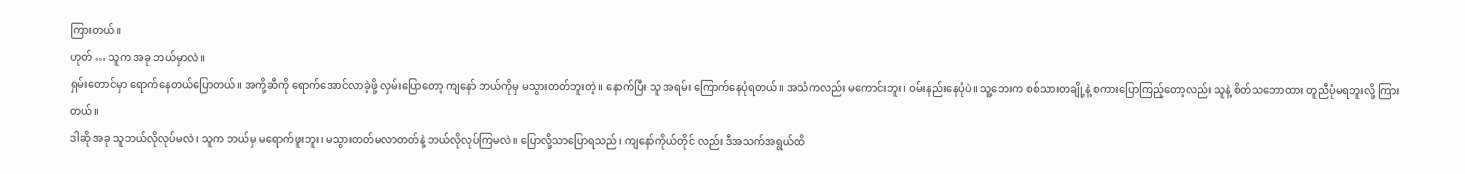ကြားတယ်။
ဟုတ် … သူက အခု ဘယ်မှာလဲ။
ရှမ်းတောင်မှာ ရောက်နေတယ်ပြောတယ်။ အကို့ဆီကို ရောက်အောင်လာခဲ့ဖို့ လှမ်းပြောတော့ ကျနော် ဘယ်ကိုမှ မသွားတတ်ဘူးတဲ့။ နောက်ပြီး သူ အရမ်း ကြောက်နေပုံရတယ်။ အသံကလည်း မကောင်းဘူး၊ ဝမ်းနည်းနေပုံပဲ။ သူ့ဘေးက စစ်သားတချို့နဲ့ စကားပြောကြည့်တော့လည်း သူနဲ့ စိတ်သဘောထား တူညီပုံမရဘူးလို့ ကြားတယ်။
ဒါဆို အခု သူဘယ်လိုလုပ်မလဲ၊ သူက ဘယ်မှ မရောက်ဖူးဘူး၊ မသွားတတ်မလာတတ်နဲ့ ဘယ်လိုလုပ်ကြမလဲ။ ပြောလို့သာပြောရသည်၊ ကျနော်ကိုယ်တိုင် လည်း ဒီအသက်အရွယ်ထိ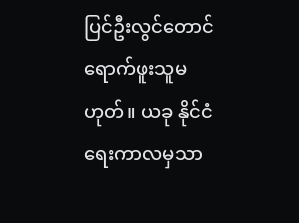ပြင်ဦးလွင်တောင် ရောက်ဖူးသူမဟုတ်။ ယခု နိုင်ငံရေးကာလမှသာ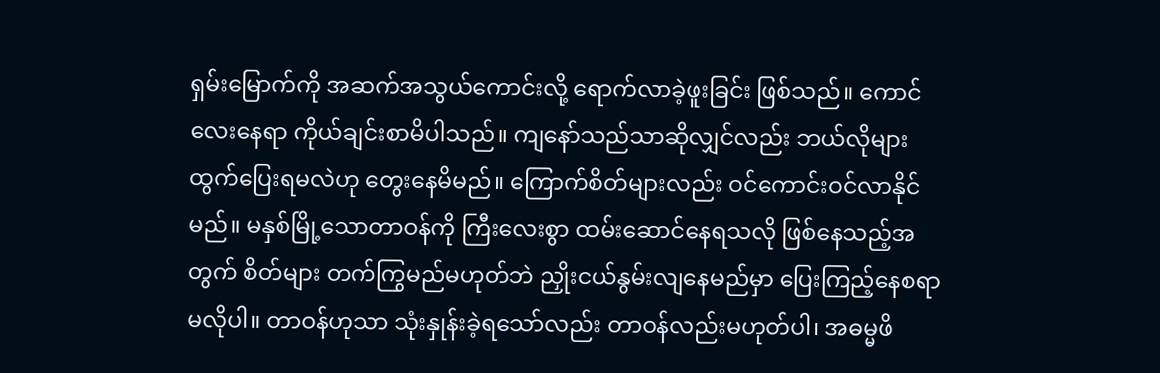ရှမ်းမြောက်ကို အဆက်အသွယ်ကောင်းလို့ ရောက်လာခဲ့ဖူးခြင်း ဖြစ်သည်။ ကောင်လေးနေရာ ကိုယ်ချင်းစာမိပါသည်။ ကျနော်သည်သာဆိုလျှင်လည်း ဘယ်လိုများ ထွက်ပြေးရမလဲဟု တွေးနေမိမည်။ ကြောက်စိတ်များလည်း ဝင်ကောင်းဝင်လာနိုင်မည်။ မနှစ်မြို့သောတာဝန်ကို ကြီးလေးစွာ ထမ်းဆောင်နေရသလို ဖြစ်နေသည့်အတွက် စိတ်များ တက်ကြွမည်မဟုတ်ဘဲ ညှိုးငယ်နွမ်းလျနေမည်မှာ ပြေးကြည့်နေစရာမလိုပါ။ တာဝန်ဟုသာ သုံးနှုန်းခဲ့ရသော်လည်း တာဝန်လည်းမဟုတ်ပါ၊ အဓမ္မဖိ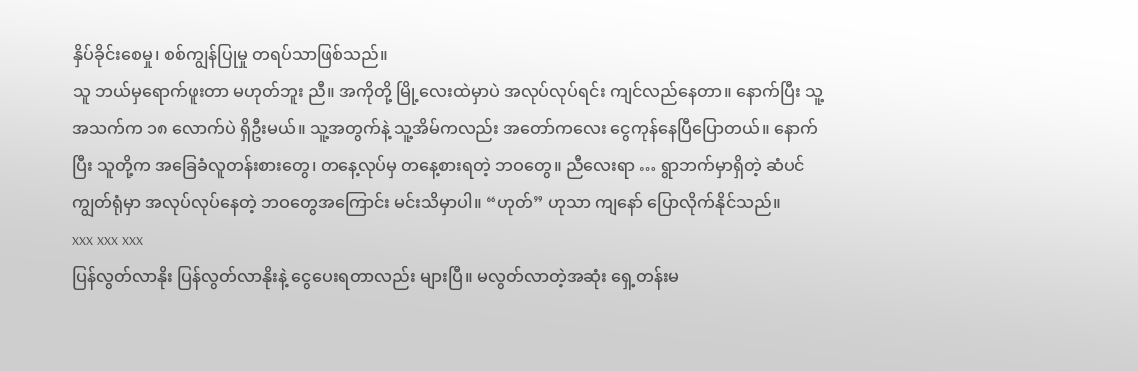နှိပ်ခိုင်းစေမှု၊ စစ်ကျွန်ပြုမှု တရပ်သာဖြစ်သည်။
သူ ဘယ်မှရောက်ဖူးတာ မဟုတ်ဘူး ညီ။ အကိုတို့ မြို့လေးထဲမှာပဲ အလုပ်လုပ်ရင်း ကျင်လည်နေတာ။ နောက်ပြီး သူ့အသက်က ၁၈ လောက်ပဲ ရှိဦးမယ်။ သူ့အတွက်နဲ့ သူ့အိမ်ကလည်း အတော်ကလေး ငွေကုန်နေပြီပြောတယ်။ နောက်ပြီး သူတို့က အခြေခံလူတန်းစားတွေ၊ တနေ့လုပ်မှ တနေ့စားရတဲ့ ဘဝတွေ။ ညီလေးရာ … ရွာဘက်မှာရှိတဲ့ ဆံပင် ကျွတ်ရုံမှာ အလုပ်လုပ်နေတဲ့ ဘဝတွေအကြောင်း မင်းသိမှာပါ။ “ဟုတ်” ဟုသာ ကျနော် ပြောလိုက်နိုင်သည်။
xxx xxx xxx
ပြန်လွတ်လာနိုး ပြန်လွတ်လာနိုးနဲ့ ငွေပေးရတာလည်း များပြီ။ မလွတ်လာတဲ့အဆုံး ရှေ့တန်းမ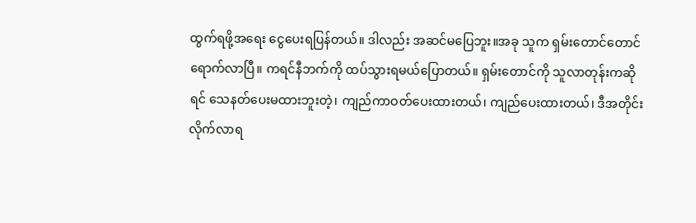ထွက်ရဖို့အရေး ငွေပေးရပြန်တယ်။ ဒါလည်း အဆင်မပြေဘူး။အခု သူက ရှမ်းတောင်တောင် ရောက်လာပြီ။ ကရင်နီဘက်ကို ထပ်သွားရမယ်ပြောတယ်။ ရှမ်းတောင်ကို သူလာတုန်းကဆိုရင် သေနတ်ပေးမထားဘူးတဲ့၊ ကျည်ကာဝတ်ပေးထားတယ်၊ ကျည်ပေးထားတယ်၊ ဒီအတိုင်း လိုက်လာရ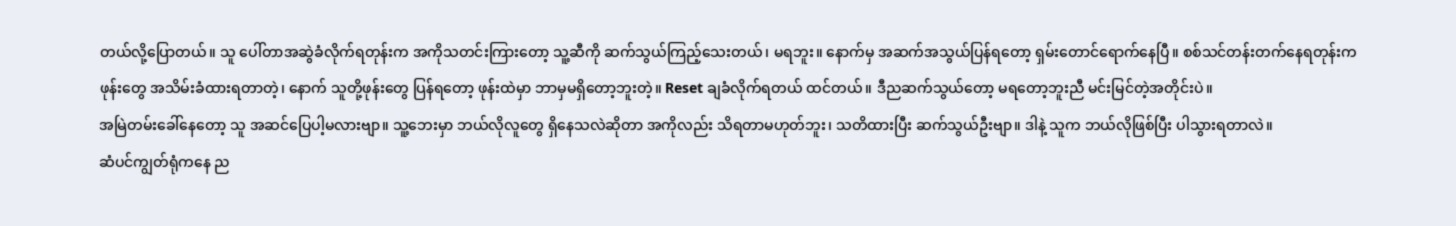တယ်လို့ပြောတယ်။ သူ ပေါ်တာအဆွဲခံလိုက်ရတုန်းက အကိုသတင်းကြားတော့ သူ့ဆီကို ဆက်သွယ်ကြည့်သေးတယ်၊ မရဘူး။ နောက်မှ အဆက်အသွယ်ပြန်ရတော့ ရှမ်းတောင်ရောက်နေပြီ။ စစ်သင်တန်းတက်နေရတုန်းက ဖုန်းတွေ အသိမ်းခံထားရတာတဲ့၊ နောက် သူတို့ဖုန်းတွေ ပြန်ရတော့ ဖုန်းထဲမှာ ဘာမှမရှိတော့ဘူးတဲ့။ Reset ချခံလိုက်ရတယ် ထင်တယ်။ ဒီညဆက်သွယ်တော့ မရတော့ဘူးညီ မင်းမြင်တဲ့အတိုင်းပဲ။
အမြဲတမ်းခေါ်နေတော့ သူ အဆင်ပြေပါ့မလားဗျာ။ သူ့ဘေးမှာ ဘယ်လိုလူတွေ ရှိနေသလဲဆိုတာ အကိုလည်း သိရတာမဟုတ်ဘူး၊ သတိထားပြီး ဆက်သွယ်ဦးဗျာ။ ဒါနဲ့ သူက ဘယ်လိုဖြစ်ပြီး ပါသွားရတာလဲ။
ဆံပင်ကျွတ်ရုံကနေ ည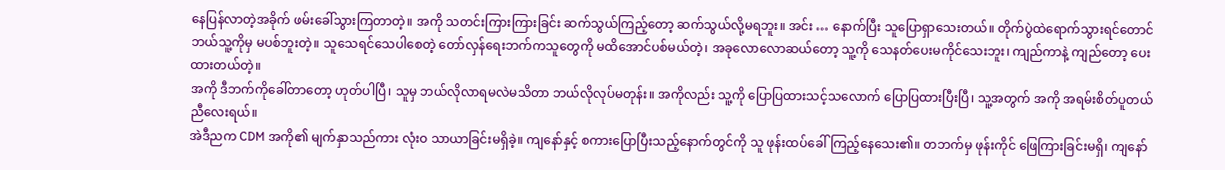နေပြန်လာတဲ့အခိုက် ဖမ်းခေါ်သွားကြတာတဲ့။ အကို သတင်းကြားကြားခြင်း ဆက်သွယ်ကြည့်တော့ ဆက်သွယ်လို့မရဘူး။ အင်း … နောက်ပြီး သူပြောရှာသေးတယ်။ တိုက်ပွဲထဲရောက်သွားရင်တောင် ဘယ်သူ့ကိုမှ မပစ်ဘူးတဲ့။ သူသေရင်သေပါစေတဲ့ တော်လှန်ရေးဘက်ကသူတွေကို မထိအောင်ပစ်မယ်တဲ့၊ အခုလောလောဆယ်တော့ သူ့ကို သေနတ်ပေးမကိုင်သေးဘူး၊ ကျည်ကာနဲ့ ကျည်တော့ ပေးထားတယ်တဲ့။
အကို ဒီဘက်ကိုခေါ်တာတော့ ဟုတ်ပါပြီ၊ သူမှ ဘယ်လိုလာရမလဲမသိတာ ဘယ်လိုလုပ်မတုန်း။ အကိုလည်း သူ့ကို ပြောပြထားသင့်သလောက် ပြောပြထားပြီးပြီ၊ သူ့အတွက် အကို အရမ်းစိတ်ပူတယ် ညီလေးရယ်။
အဲဒီညက CDM အကို၏ မျက်နှာသည်ကား လုံးဝ သာယာခြင်းမရှိခဲ့။ ကျနော်နှင့် စကားပြောပြီးသည့်နောက်တွင်ကို သူ ဖုန်းထပ်ခေါ်ကြည့်နေသေး၏။ တဘက်မှ ဖုန်းကိုင် ဖြေကြားခြင်းမရှိ၊ ကျနော်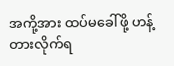အကို့အား ထပ်မခေါ်ဖို့ ဟန့်တားလိုက်ရ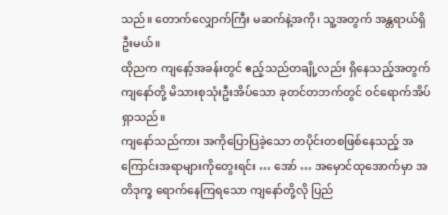သည်။ တောက်လျှောက်ကြီး မဆက်နဲ့အကို၊ သူ့အတွက် အန္တရာယ်ရှိဦးမယ်။
ထိုညက ကျနော့်အခန်းတွင် ဧည့်သည်တချို့လည်း ရှိနေသည့်အတွက် ကျနော်တို့ မိသားစုသုံးဦးအိပ်သော ခုတင်တဘက်တွင် ဝင်ရောက်အိပ်ရှာသည်။
ကျနော်သည်ကား အကိုပြောပြခဲ့သော တပိုင်းတစဖြစ်နေသည့် အကြောင်းအရာများကိုတွေးရင်း … အော် … အမှောင်ထုအောက်မှာ အတိဒုက္ခ ရောက်နေကြရသော ကျနော်တို့လို ပြည်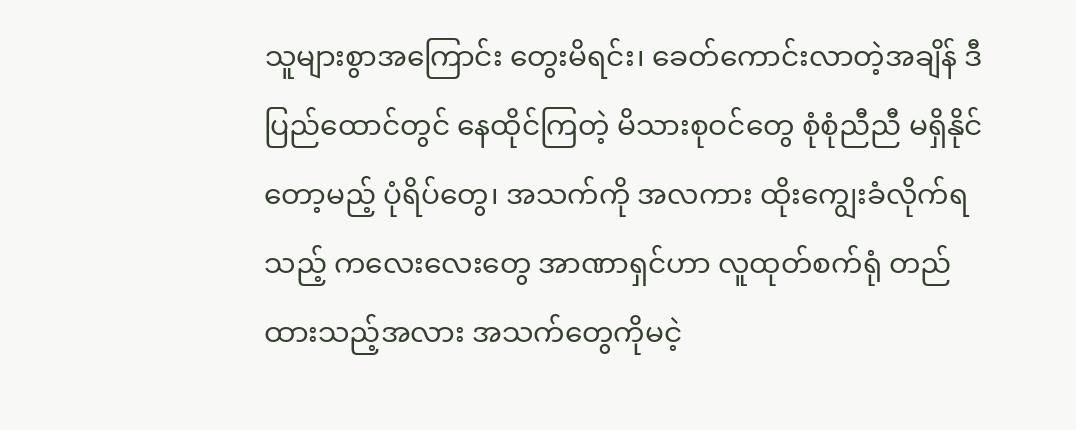သူများစွာအကြောင်း တွေးမိရင်း၊ ခေတ်ကောင်းလာတဲ့အချိန် ဒီပြည်ထောင်တွင် နေထိုင်ကြတဲ့ မိသားစုဝင်တွေ စုံစုံညီညီ မရှိနိုင်တော့မည့် ပုံရိပ်တွေ၊ အသက်ကို အလကား ထိုးကျွေးခံလိုက်ရသည့် ကလေးလေးတွေ အာဏာရှင်ဟာ လူထုတ်စက်ရုံ တည်ထားသည့်အလား အသက်တွေကိုမငဲ့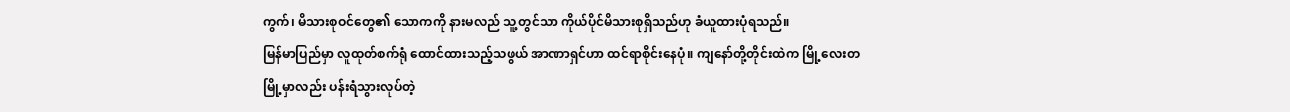ကွက်၊ မိသားစုဝင်တွေ၏ သောကကို နားမလည် သူ့တွင်သာ ကိုယ်ပိုင်မိသားစုရှိသည်ဟု ခံယူထားပုံရသည်။
မြန်မာပြည်မှာ လူထုတ်စက်ရုံ ထောင်ထားသည့်သဖွယ် အာဏာရှင်ဟာ ထင်ရာစိုင်းနေပုံ။ ကျနော်တို့တိုင်းထဲက မြို့လေးတမြို့မှာလည်း ပန်းရံသွားလုပ်တဲ့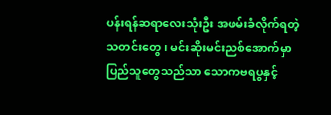ပန်းရန်ဆရာလေးသုံးဦး အဖမ်းခံလိုက်ရတဲ့သတင်းတွေ၊ မင်းဆိုးမင်းညစ်အောက်မှာ ပြည်သူတွေသည်သာ သောကဗရပွနှင့်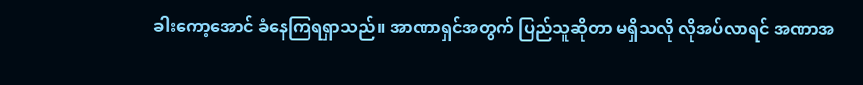ခါးကော့အောင် ခံနေကြရရှာသည်။ အာဏာရှင်အတွက် ပြည်သူဆိုတာ မရှိသလို လိုအပ်လာရင် အဏာအ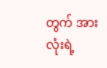တွက် အားလုံးရဲ့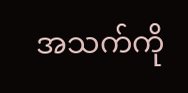အသက်ကို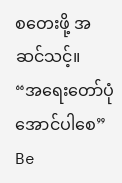စတေးဖို့ အဆင်သင့်။
“အရေးတော်ပုံအောင်ပါစေ”
Be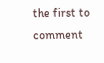the first to comment